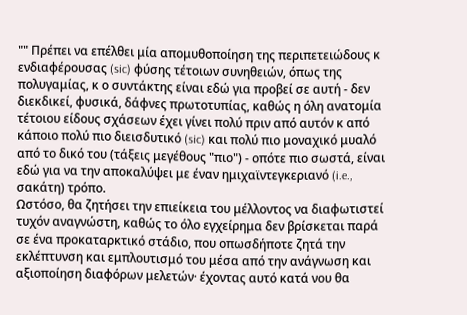"" Πρέπει να επέλθει μία απομυθοποίηση της περιπετειώδους κ ενδιαφέρουσας (sic) φύσης τέτοιων συνηθειών, όπως της πολυγαμίας, κ ο συντάκτης είναι εδώ για προβεί σε αυτή - δεν διεκδικεί, φυσικά, δάφνες πρωτοτυπίας, καθώς η όλη ανατομία τέτοιου είδους σχάσεων έχει γίνει πολύ πριν από αυτόν κ από κάποιο πολύ πιο διεισδυτικό (sic) και πολύ πιο μοναχικό μυαλό από το δικό του (τάξεις μεγέθους "πιο") - οπότε πιο σωστά, είναι εδώ για να την αποκαλύψει με έναν ημιχαϊντεγκεριανό (i.e., σακάτη) τρόπο.
Ωστόσο, θα ζητήσει την επιείκεια του μέλλοντος να διαφωτιστεί τυχόν αναγνώστη, καθώς το όλο εγχείρημα δεν βρίσκεται παρά σε ένα προκαταρκτικό στάδιο, που οπωσδήποτε ζητά την εκλέπτυνση και εμπλουτισμό του μέσα από την ανάγνωση και αξιοποίηση διαφόρων μελετών· έχοντας αυτό κατά νου θα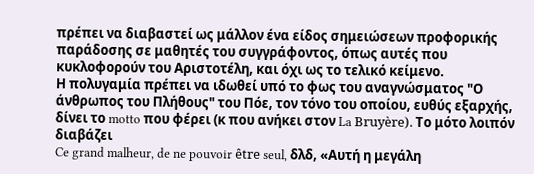πρέπει να διαβαστεί ως μάλλον ένα είδος σημειώσεων προφορικής παράδοσης σε μαθητές του συγγράφοντος, όπως αυτές που κυκλοφορούν του Αριστοτέλη, και όχι ως το τελικό κείμενο.
Η πολυγαμία πρέπει να ιδωθεί υπό το φως του αναγνώσματος "Ο άνθρωπος του Πλήθους" του Πόε, τον τόνο του οποίου, ευθύς εξαρχής, δίνει το motto που φέρει (κ που ανήκει στον La Bruyère). Το μότο λοιπόν διαβάζει
Ce grand malheur, de ne pouvoir être seul, δλδ, «Αυτή η μεγάλη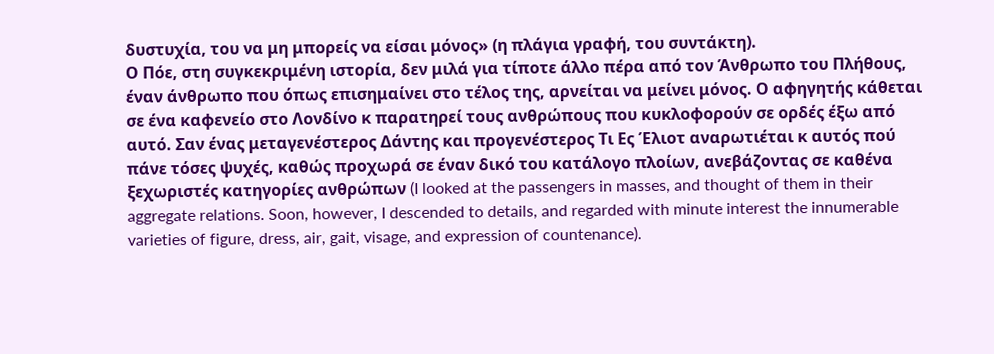δυστυχία, του να μη μπορείς να είσαι μόνος» (η πλάγια γραφή, του συντάκτη).
Ο Πόε, στη συγκεκριμένη ιστορία, δεν μιλά για τίποτε άλλο πέρα από τον Άνθρωπο του Πλήθους, έναν άνθρωπο που όπως επισημαίνει στο τέλος της, αρνείται να μείνει μόνος. Ο αφηγητής κάθεται σε ένα καφενείο στο Λονδίνο κ παρατηρεί τους ανθρώπους που κυκλοφορούν σε ορδές έξω από αυτό. Σαν ένας μεταγενέστερος Δάντης και προγενέστερος Τι Ες Έλιοτ αναρωτιέται κ αυτός πού πάνε τόσες ψυχές, καθώς προχωρά σε έναν δικό του κατάλογο πλοίων, ανεβάζοντας σε καθένα ξεχωριστές κατηγορίες ανθρώπων (I looked at the passengers in masses, and thought of them in their aggregate relations. Soon, however, I descended to details, and regarded with minute interest the innumerable varieties of figure, dress, air, gait, visage, and expression of countenance).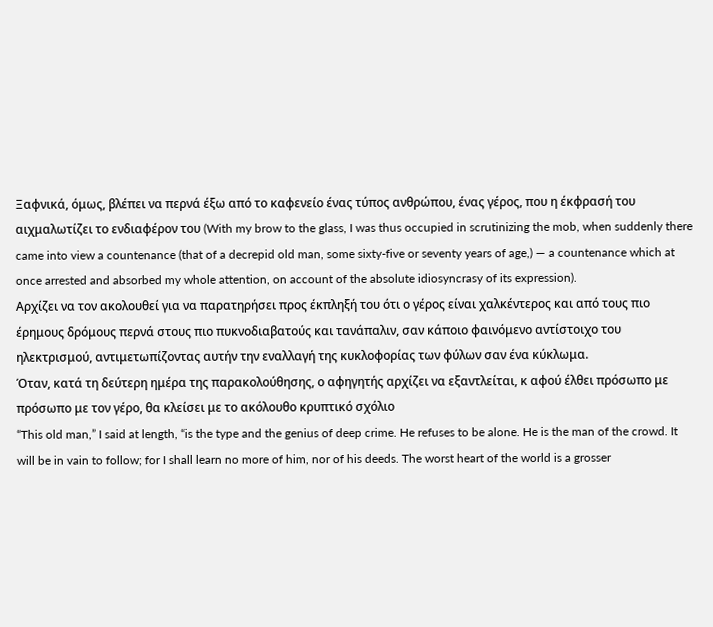Ξαφνικά, όμως, βλέπει να περνά έξω από το καφενείο ένας τύπος ανθρώπου, ένας γέρος, που η έκφρασή του αιχμαλωτίζει το ενδιαφέρον του (With my brow to the glass, I was thus occupied in scrutinizing the mob, when suddenly there came into view a countenance (that of a decrepid old man, some sixty-five or seventy years of age,) — a countenance which at once arrested and absorbed my whole attention, on account of the absolute idiosyncrasy of its expression).
Αρχίζει να τον ακολουθεί για να παρατηρήσει προς έκπληξή του ότι ο γέρος είναι χαλκέντερος και από τους πιο έρημους δρόμους περνά στους πιο πυκνοδιαβατούς και τανάπαλιν, σαν κάποιο φαινόμενο αντίστοιχο του ηλεκτρισμού, αντιμετωπίζοντας αυτήν την εναλλαγή της κυκλοφορίας των φύλων σαν ένα κύκλωμα.
Όταν, κατά τη δεύτερη ημέρα της παρακολούθησης, ο αφηγητής αρχίζει να εξαντλείται, κ αφού έλθει πρόσωπο με πρόσωπο με τον γέρο, θα κλείσει με το ακόλουθο κρυπτικό σχόλιο
“This old man,” I said at length, “is the type and the genius of deep crime. He refuses to be alone. He is the man of the crowd. It will be in vain to follow; for I shall learn no more of him, nor of his deeds. The worst heart of the world is a grosser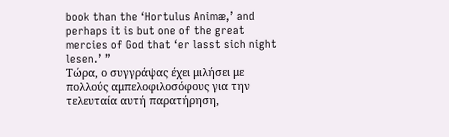book than the ‘Hortulus Animæ,’ and perhaps it is but one of the great mercies of God that ‘er lasst sich night lesen.’ ”
Τώρα, ο συγγράψας έχει μιλήσει με πολλούς αμπελοφιλοσόφους για την τελευταία αυτή παρατήρηση,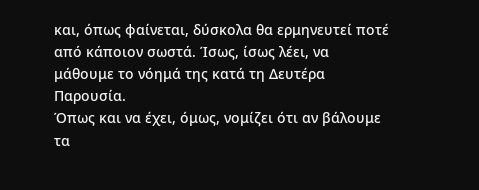και, όπως φαίνεται, δύσκολα θα ερμηνευτεί ποτέ από κάποιον σωστά. Ίσως, ίσως λέει, να μάθουμε το νόημά της κατά τη Δευτέρα Παρουσία.
Όπως και να έχει, όμως, νομίζει ότι αν βάλουμε τα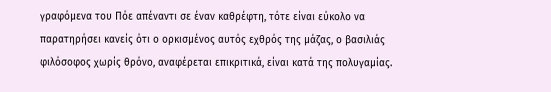γραφόμενα του Πόε απέναντι σε έναν καθρέφτη, τότε είναι εύκολο να παρατηρήσει κανείς ότι ο ορκισμένος αυτός εχθρός της μάζας, ο βασιλιάς φιλόσοφος χωρίς θρόνο, αναφέρεται επικριτικά, είναι κατά της πολυγαμίας.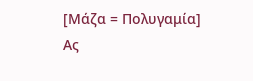[Μάζα = Πολυγαμία]
Ας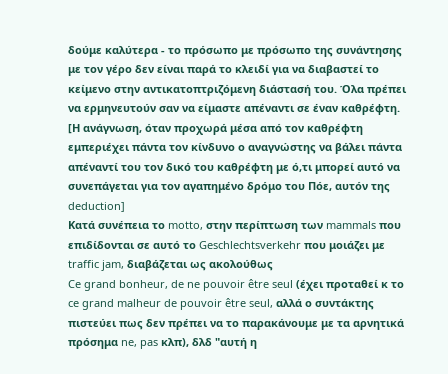δούμε καλύτερα - το πρόσωπο με πρόσωπο της συνάντησης με τον γέρο δεν είναι παρά το κλειδί για να διαβαστεί το κείμενο στην αντικατοπτριζόμενη διάστασή του. Όλα πρέπει να ερμηνευτούν σαν να είμαστε απέναντι σε έναν καθρέφτη. [Η ανάγνωση, όταν προχωρά μέσα από τον καθρέφτη εμπεριέχει πάντα τον κίνδυνο ο αναγνώστης να βάλει πάντα απέναντί του τον δικό του καθρέφτη με ό,τι μπορεί αυτό να συνεπάγεται για τον αγαπημένο δρόμο του Πόε, αυτόν της deduction]
Κατά συνέπεια το motto, στην περίπτωση των mammals που επιδίδονται σε αυτό το Geschlechtsverkehr που μοιάζει με traffic jam, διαβάζεται ως ακολούθως
Ce grand bonheur, de ne pouvoir être seul (έχει προταθεί κ το ce grand malheur de pouvoir être seul, αλλά ο συντάκτης πιστεύει πως δεν πρέπει να το παρακάνουμε με τα αρνητικά πρόσημα ne, pas κλπ), δλδ "αυτή η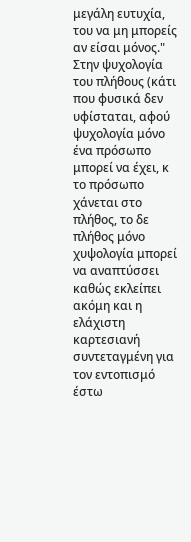μεγάλη ευτυχία, του να μη μπορείς αν είσαι μόνος." Στην ψυχολογία του πλήθους (κάτι που φυσικά δεν υφίσταται, αφού ψυχολογία μόνο ένα πρόσωπο μπορεί να έχει, κ το πρόσωπο χάνεται στο πλήθος, το δε πλήθος μόνο χυψολογία μπορεί να αναπτύσσει καθώς εκλείπει ακόμη και η ελάχιστη καρτεσιανή συντεταγμένη για τον εντοπισμό έστω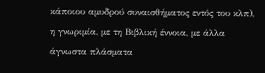κάποιου αμυδρού συναισθήματος εντός του κλπ), η γνωριμία, με τη Βιβλική έννοια, με άλλα άγνωστα πλάσματα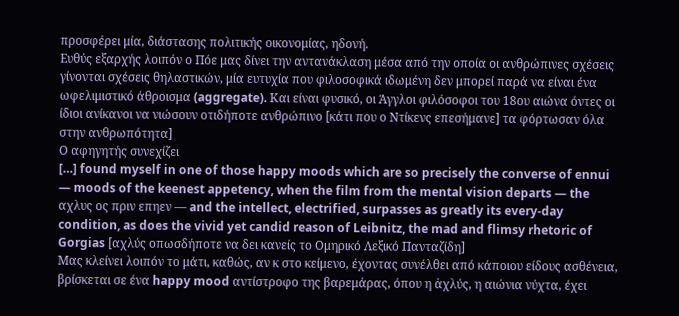προσφέρει μία, διάστασης πολιτικής οικονομίας, ηδονή.
Ευθύς εξαρχής λοιπόν ο Πόε μας δίνει την αντανάκλαση μέσα από την οποία οι ανθρώπινες σχέσεις γίνονται σχέσεις θηλαστικών, μία ευτυχία που φιλοσοφικά ιδωμένη δεν μπορεί παρά να είναι ένα ωφελιμιστικό άθροισμα (aggregate). Και είναι φυσικό, οι Άγγλοι φιλόσοφοι του 18ου αιώνα όντες οι ίδιοι ανίκανοι να νιώσουν οτιδήποτε ανθρώπινο [κάτι που ο Ντίκενς επεσήμανε] τα φόρτωσαν όλα στην ανθρωπότητα]
Ο αφηγητής συνεχίζει
[…] found myself in one of those happy moods which are so precisely the converse of ennui — moods of the keenest appetency, when the film from the mental vision departs — the αχλυς ος πριν επηεν — and the intellect, electrified, surpasses as greatly its every-day condition, as does the vivid yet candid reason of Leibnitz, the mad and flimsy rhetoric of Gorgias [αχλύς οπωσδήποτε να δει κανείς το Ομηρικό Λεξικό Πανταζίδη]
Μας κλείνει λοιπόν το μάτι, καθώς, αν κ στο κείμενο, έχοντας συνέλθει από κάποιου είδους ασθένεια, βρίσκεται σε ένα happy mood αντίστροφο της βαρεμάρας, όπου η ἀχλύς, η αιώνια νύχτα, έχει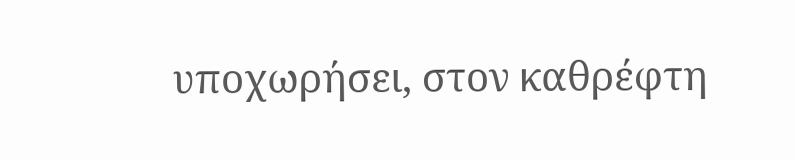υποχωρήσει, στον καθρέφτη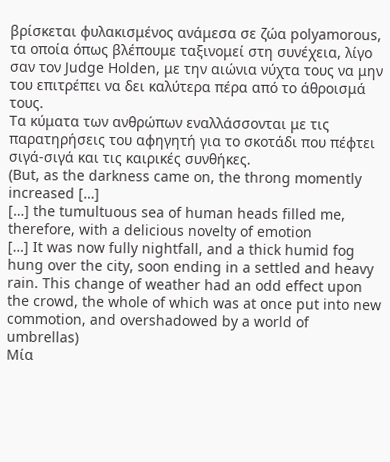βρίσκεται φυλακισμένος ανάμεσα σε ζώα polyamorous, τα οποία όπως βλέπουμε ταξινομεί στη συνέχεια, λίγο σαν τον Judge Holden, με την αιώνια νύχτα τους να μην του επιτρέπει να δει καλύτερα πέρα από το άθροισμά τους.
Τα κύματα των ανθρώπων εναλλάσσονται με τις παρατηρήσεις του αφηγητή για το σκοτάδι που πέφτει σιγά-σιγά και τις καιρικές συνθήκες.
(But, as the darkness came on, the throng momently increased […]
[…] the tumultuous sea of human heads filled me, therefore, with a delicious novelty of emotion
[…] It was now fully nightfall, and a thick humid fog hung over the city, soon ending in a settled and heavy rain. This change of weather had an odd effect upon the crowd, the whole of which was at once put into new commotion, and overshadowed by a world of umbrellas)
Μία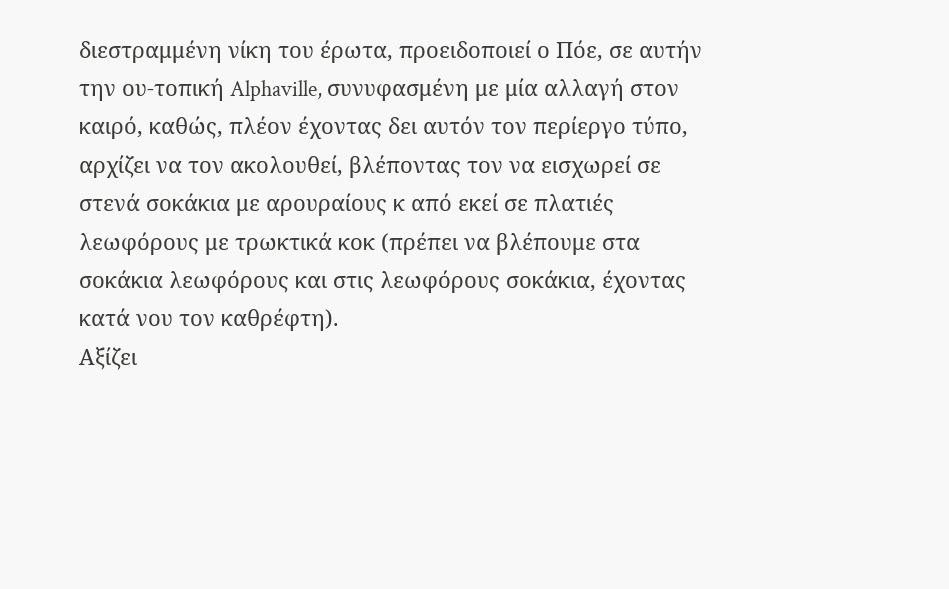διεστραμμένη νίκη του έρωτα, προειδοποιεί ο Πόε, σε αυτήν την ου-τοπική Alphaville, συνυφασμένη με μία αλλαγή στον καιρό, καθώς, πλέον έχοντας δει αυτόν τον περίεργο τύπο, αρχίζει να τον ακολουθεί, βλέποντας τον να εισχωρεί σε στενά σοκάκια με αρουραίους κ από εκεί σε πλατιές λεωφόρους με τρωκτικά κοκ (πρέπει να βλέπουμε στα σοκάκια λεωφόρους και στις λεωφόρους σοκάκια, έχοντας κατά νου τον καθρέφτη).
Αξίζει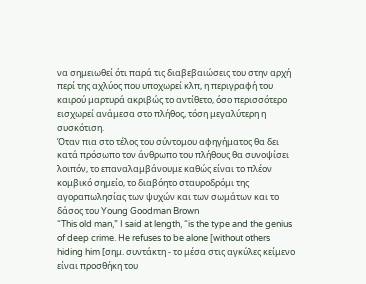να σημειωθεί ότι παρά τις διαβεβαιώσεις του στην αρχή περί της αχλύος που υποχωρεί κλπ, η περιγραφή του καιρού μαρτυρά ακριβώς το αντίθετο, όσο περισσότερο εισχωρεί ανάμεσα στο πλήθος, τόση μεγαλύτερη η συσκότιση.
Όταν πια στο τέλος του σύντομου αφηγήματος θα δει κατά πρόσωπο τον άνθρωπο του πλήθους θα συνοψίσει λοιπόν, το επαναλαμβάνουμε καθώς είναι το πλέον κομβικό σημείο, το διαβόητο σταυροδρόμι της αγοραπωλησίας των ψυχών και των σωμάτων και το δάσος του Young Goodman Brown
“This old man,” I said at length, “is the type and the genius of deep crime. He refuses to be alone [without others hiding him [σημ. συντάκτη - το μέσα στις αγκύλες κείμενο είναι προσθήκη του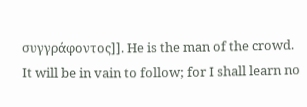συγγράφοντος]]. He is the man of the crowd. It will be in vain to follow; for I shall learn no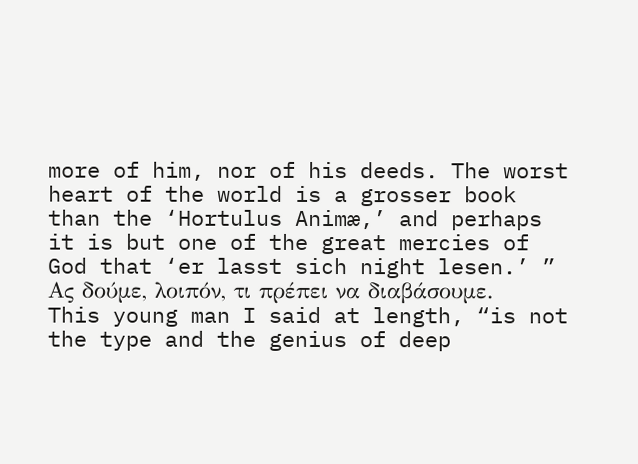more of him, nor of his deeds. The worst heart of the world is a grosser book than the ‘Hortulus Animæ,’ and perhaps it is but one of the great mercies of God that ‘er lasst sich night lesen.’ ”
Ας δούμε, λοιπόν, τι πρέπει να διαβάσουμε.
This young man I said at length, “is not the type and the genius of deep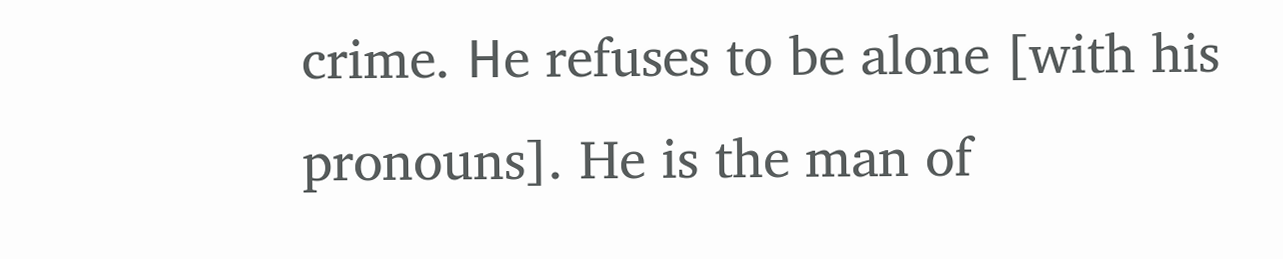crime. Ηe refuses to be alone [with his pronouns]. He is the man of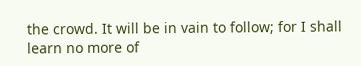the crowd. It will be in vain to follow; for I shall learn no more of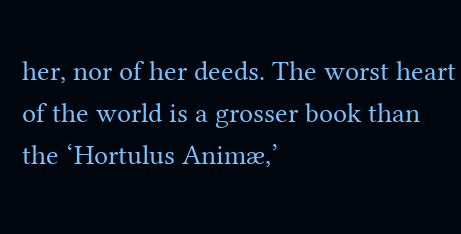her, nor of her deeds. The worst heart of the world is a grosser book than the ‘Hortulus Animæ,’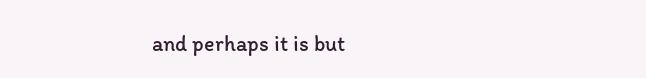and perhaps it is but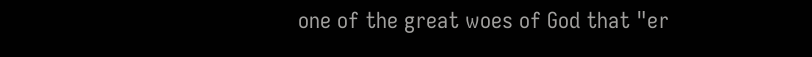one of the great woes of God that "er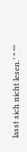lasst sich nicht lesen.’ ” ""